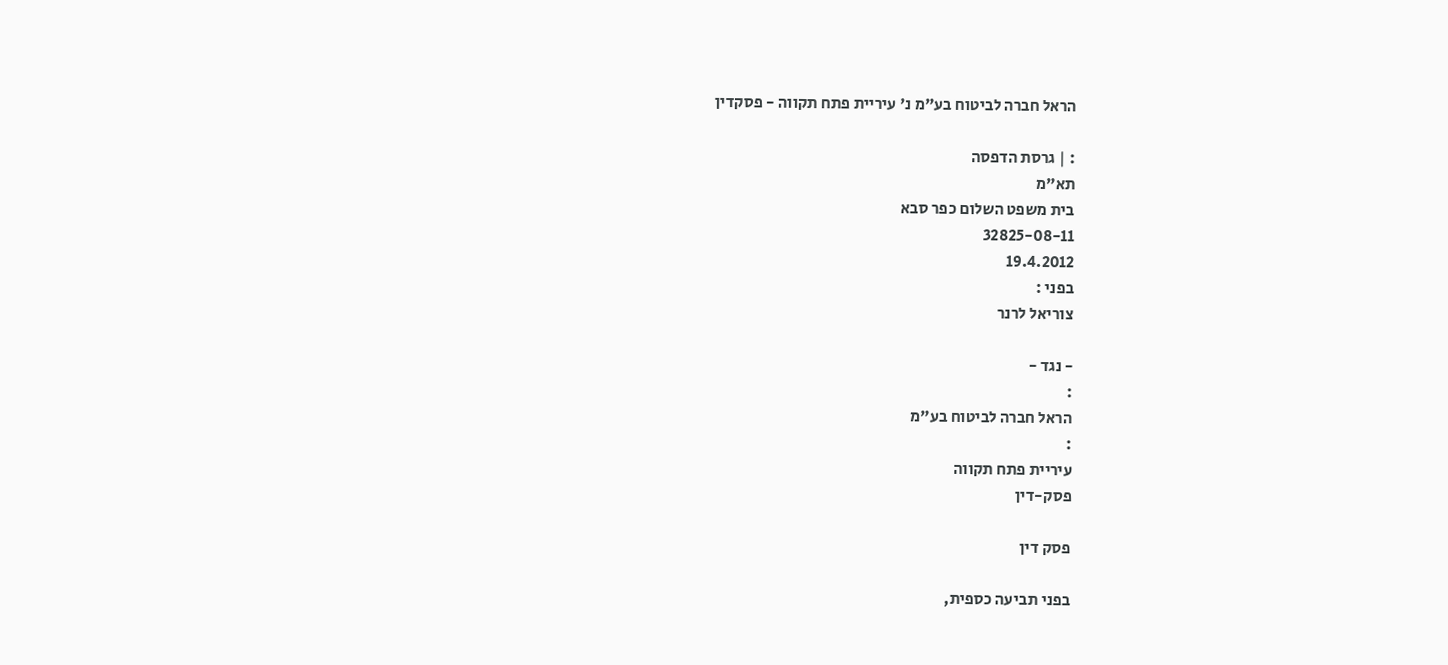הראל חברה לביטוח בע"מ נ' עיריית פתח תקווה - פסקדין

: | גרסת הדפסה
תא"מ
בית משפט השלום כפר סבא
32825-08-11
19.4.2012
בפני :
צוריאל לרנר

- נגד -
:
הראל חברה לביטוח בע"מ
:
עיריית פתח תקווה
פסק-דין

פסק דין

בפני תביעה כספית,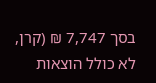בסך 7,747 ₪ (קרן, לא כולל הוצאות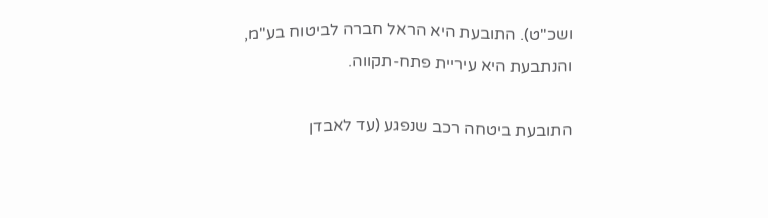ושכ"ט). התובעת היא הראל חברה לביטוח בע"מ, והנתבעת היא עיריית פתח-תקווה.

התובעת ביטחה רכב שנפגע (עד לאבדן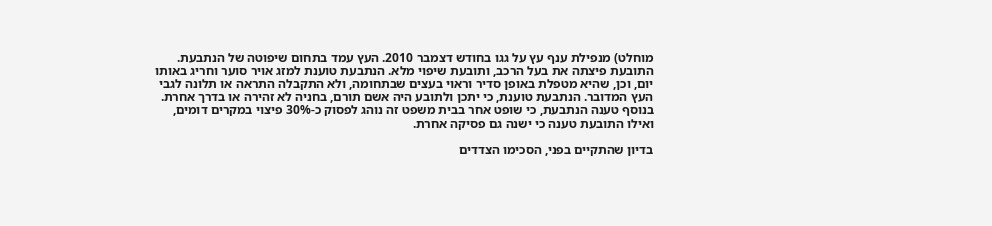מוחלט) מנפילת ענף עץ על גגו בחודש דצמבר 2010. העץ עמד בתחום שיפוטה של הנתבעת. התובעת פיצתה את בעל הרכב, ותובעת שיפוי מלא. הנתבעת טוענת למזג אויר סוער וחריג באותו יום, וכן, שהיא מטפלת באופן סדיר וראוי בעצים שבתחומה, ולא התקבלה התראה או תלונה לגבי העץ המדובר. הנתבעת טוענת, כי יתכן ולתובע היה אשם תורם, בחניה לא זהירה או בדרך אחרת. בנוסף טענה הנתבעת, כי שופט אחר בבית משפט זה נוהג לפסוק כ-30% פיצוי במקרים דומים, ואילו התובעת טענה כי ישנה גם פסיקה אחרת.

בדיון שהתקיים בפני, הסכימו הצדדים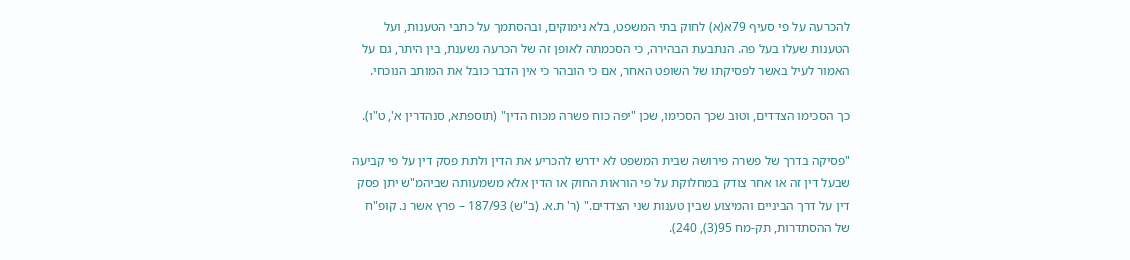להכרעה על פי סעיף 79א(א) לחוק בתי המשפט, בלא נימוקים, ובהסתמך על כתבי הטענות, ועל הטענות שעלו בעל פה. הנתבעת הבהירה, כי הסכמתה לאופן זה של הכרעה נשענת, בין היתר, גם על האמור לעיל באשר לפסיקתו של השופט האחר, אם כי הובהר כי אין הדבר כובל את המותב הנוכחי.

כך הסכימו הצדדים, וטוב שכך הסכימו, שכן "יפה כוח פשרה מכוח הדין" (תוספתא, סנהדרין א', ט"ו).

"פסיקה בדרך של פשרה פירושה שבית המשפט לא ידרש להכריע את הדין ולתת פסק דין על פי קביעה שבעל דין זה או אחר צודק במחלוקת על פי הוראות החוק או הדין אלא משמעותה שביהמ"ש יתן פסק דין על דרך הביניים והמיצוע שבין טענות שני הצדדים." (ר' ת.א. (ב"ש) 187/93 – פרץ אשר נ. קופ"ח של ההסתדרות, תק-מח 95(3), 240).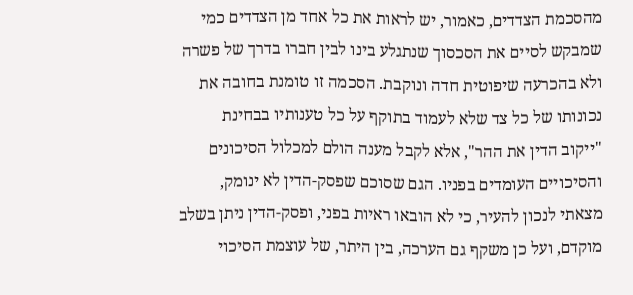מהסכמת הצדדים, כאמור, יש לראות את כל אחד מן הצדדים כמי שמבקש לסיים את הסכסוך שנתגלע בינו לבין חברו בדרך של פשרה ולא בהכרעה שיפוטית חדה ונוקבת. הסכמה זו טומנת בחובה את נכונותו של כל צד שלא לעמוד בתוקף על כל טענותיו בבחינת "ייקוב הדין את ההר", אלא לקבל מענה הולם למכלול הסיכונים והסיכויים העומדים בפניו. הגם שסוכם שפסק-הדין לא ינומק, מצאתי לנכון להעיר, כי לא הובאו ראיות בפני, ופסק-הדין ניתן בשלב מוקדם, ועל כן משקף גם הערכה, בין היתר, של עוצמת הסיכוי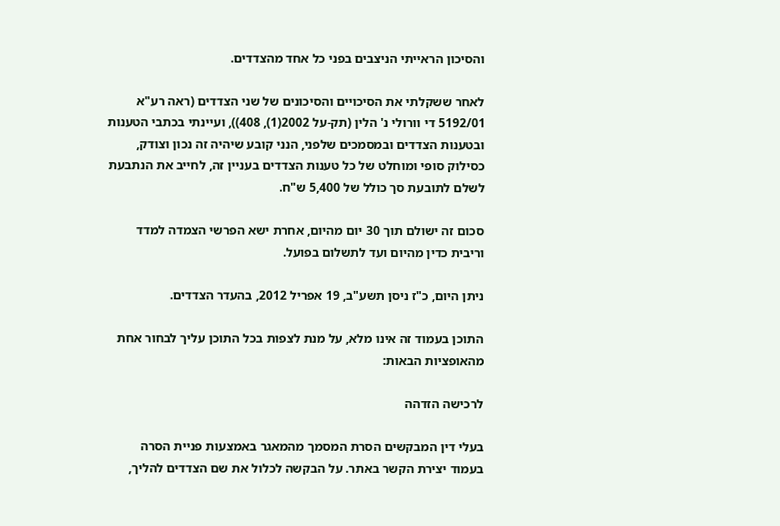והסיכון הראייתי הניצבים בפני כל אחד מהצדדים.

לאחר ששקלתי את הסיכויים והסיכונים של שני הצדדים (ראה רע"א 5192/01 די וורולי נ' הלין (תק-על 2002(1), 408)), ועיינתי בכתבי הטענות ובטענות הצדדים ובמסמכים שלפני, הנני קובע שיהיה זה נכון וצודק, כסילוק סופי ומוחלט של כל טענות הצדדים בעניין זה, לחייב את הנתבעת לשלם לתובעת סך כולל של 5,400 ש"ח.

סכום זה ישולם תוך 30 יום מהיום, אחרת ישא הפרשי הצמדה למדד וריבית כדין מהיום ועד לתשלום בפועל.

ניתן היום, כ"ז ניסן תשע"ב, 19 אפריל 2012, בהעדר הצדדים.

התוכן בעמוד זה אינו מלא, על מנת לצפות בכל התוכן עליך לבחור אחת מהאופציות הבאות:

לרכישה הזדהה

בעלי דין המבקשים הסרת המסמך מהמאגר באמצעות פניית הסרה בעמוד יצירת הקשר באתר. על הבקשה לכלול את שם הצדדים להליך,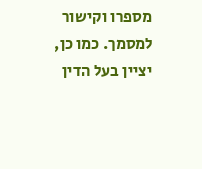מספרו וקישור למסמך. כמו כן, יציין בעל הדין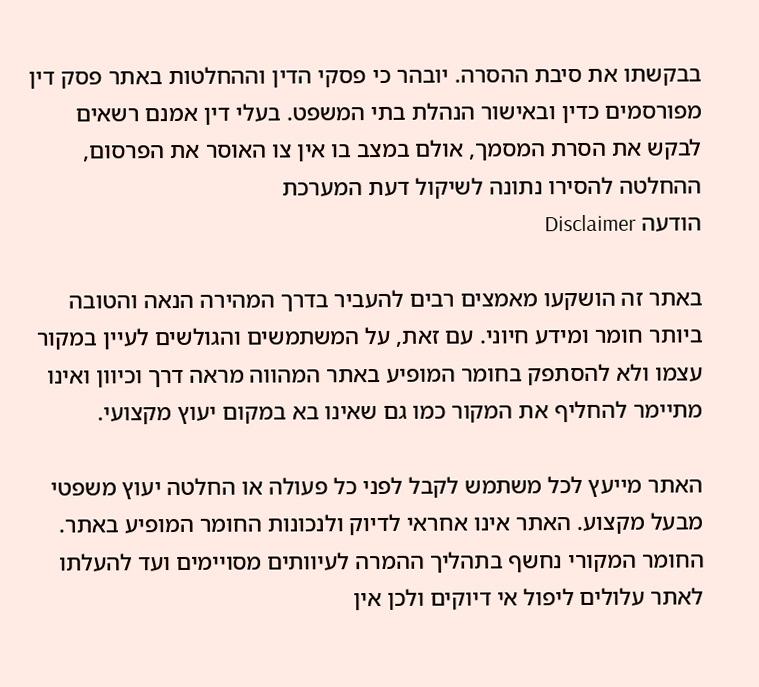בבקשתו את סיבת ההסרה. יובהר כי פסקי הדין וההחלטות באתר פסק דין מפורסמים כדין ובאישור הנהלת בתי המשפט. בעלי דין אמנם רשאים לבקש את הסרת המסמך, אולם במצב בו אין צו האוסר את הפרסום, ההחלטה להסירו נתונה לשיקול דעת המערכת
הודעה Disclaimer

באתר זה הושקעו מאמצים רבים להעביר בדרך המהירה הנאה והטובה ביותר חומר ומידע חיוני. עם זאת, על המשתמשים והגולשים לעיין במקור עצמו ולא להסתפק בחומר המופיע באתר המהווה מראה דרך וכיוון ואינו מתיימר להחליף את המקור כמו גם שאינו בא במקום יעוץ מקצועי.

האתר מייעץ לכל משתמש לקבל לפני כל פעולה או החלטה יעוץ משפטי מבעל מקצוע. האתר אינו אחראי לדיוק ולנכונות החומר המופיע באתר. החומר המקורי נחשף בתהליך ההמרה לעיוותים מסויימים ועד להעלתו לאתר עלולים ליפול אי דיוקים ולכן אין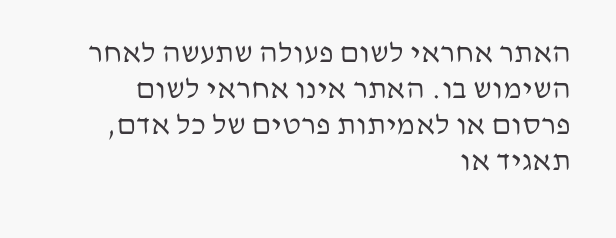האתר אחראי לשום פעולה שתעשה לאחר השימוש בו. האתר אינו אחראי לשום פרסום או לאמיתות פרטים של כל אדם, תאגיד או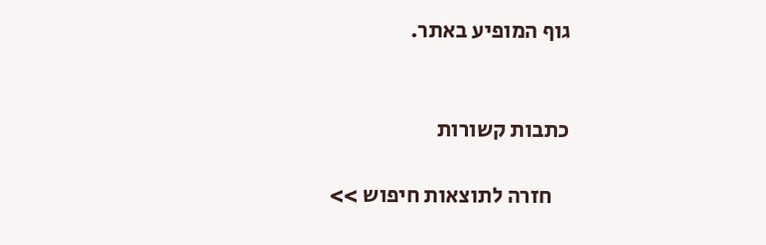גוף המופיע באתר.


כתבות קשורות

    חזרה לתוצאות חיפוש >>